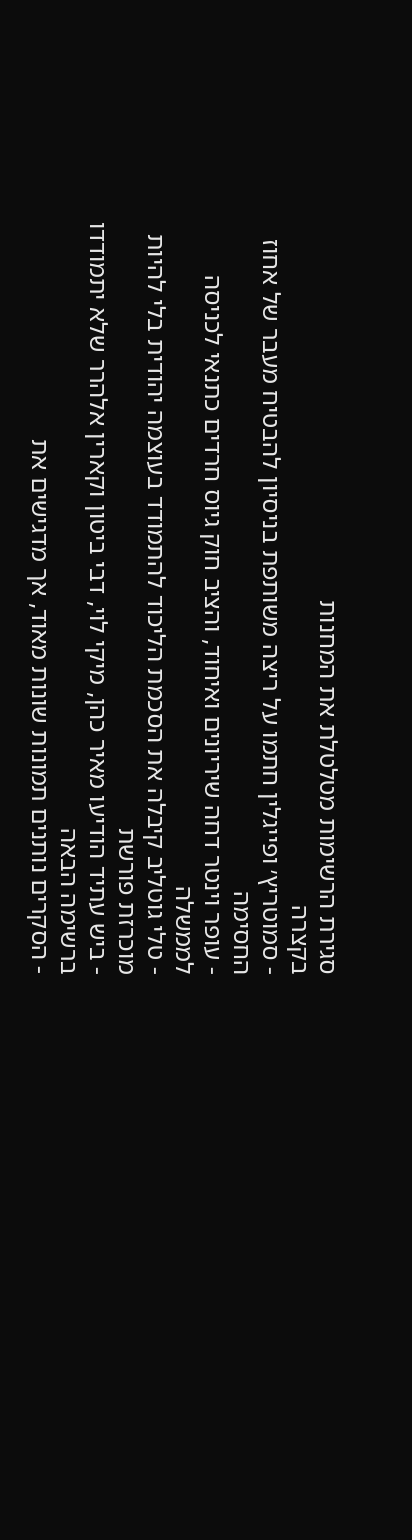סגירת הרשימות מטלטלת את המחנות
בקצרה
- סמוטריץ׳ ופייגלין חתמו על ריצה משותפת בניסיון להבטיח מעבר של אחוז החסימה
- עופר וינטר דחה שיריונים ואיחוד, והציב חוק גיוס חרדים כתנאי לכניסה לממשלה
- טלי גוטליב קיבלה את הסכמת הליכוד להתמודד בעוצמה יהודית בלי להיות מוכרזת פורשת
- ביש עתיד הודיעו מאיר כהן, מיקי לוי, דבי ביטון וקארין אלהרר שלא יתמודדו ברשימה הבאה
- הסקרים נותנים תמונות שונות מאוד, אך מדגישים את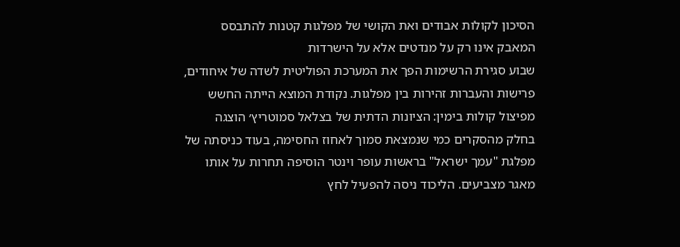הסיכון לקולות אבודים ואת הקושי של מפלגות קטנות להתבסס
המאבק אינו רק על מנדטים אלא על הישרדות
שבוע סגירת הרשימות הפך את המערכת הפוליטית לשדה של איחודים, פרישות והעברות זהירות בין מפלגות. נקודת המוצא הייתה החשש מפיצול קולות בימין: הציונות הדתית של בצלאל סמוטריץ׳ הוצגה בחלק מהסקרים כמי שנמצאת סמוך לאחוז החסימה, בעוד כניסתה של מפלגת "עמך ישראל" בראשות עופר וינטר הוסיפה תחרות על אותו מאגר מצביעים. הליכוד ניסה להפעיל לחץ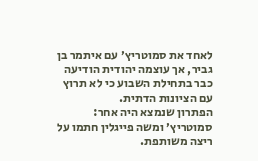לאחד את סמוטריץ׳ עם איתמר בן גביר, אך עוצמה יהודית הודיעה כבר בתחילת השבוע כי לא תרוץ עם הציונות הדתית.
הפתרון שנמצא היה אחר: סמוטריץ׳ ומשה פייגלין חתמו על ריצה משותפת.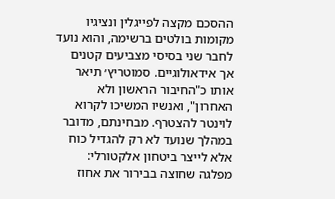ההסכם מקצה לפייגלין ונציגיו מקומות בולטים ברשימה, והוא נועד לחבר שני בסיסי מצביעים קטנים אך אידאולוגיים. סמוטריץ׳ תיאר אותו כ"החיבור הראשון ולא האחרון", ואנשיו המשיכו לקרוא לוינטר להצטרף. מבחינתם, מדובר במהלך שנועד לא רק להגדיל כוח אלא לייצר ביטחון אלקטורלי: מפלגה שחוצה בבירור את אחוז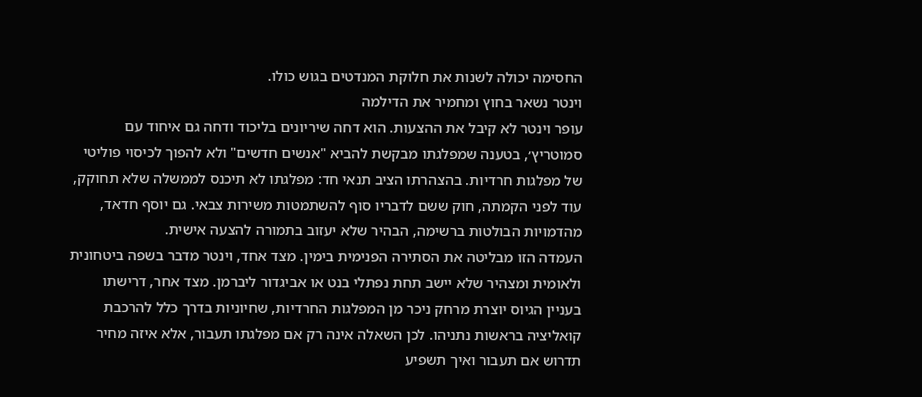החסימה יכולה לשנות את חלוקת המנדטים בגוש כולו.
וינטר נשאר בחוץ ומחמיר את הדילמה
עופר וינטר לא קיבל את ההצעות. הוא דחה שיריונים בליכוד ודחה גם איחוד עם סמוטריץ׳, בטענה שמפלגתו מבקשת להביא "אנשים חדשים" ולא להפוך לכיסוי פוליטי של מפלגות חרדיות. בהצהרתו הציב תנאי חד: מפלגתו לא תיכנס לממשלה שלא תחוקק, עוד לפני הקמתה, חוק ששם לדבריו סוף להשתמטות משירות צבאי. גם יוסף חדאד, מהדמויות הבולטות ברשימה, הבהיר שלא יעזוב בתמורה להצעה אישית.
העמדה הזו מבליטה את הסתירה הפנימית בימין. מצד אחד, וינטר מדבר בשפה ביטחונית ולאומית ומצהיר שלא יישב תחת נפתלי בנט או אביגדור ליברמן. מצד אחר, דרישתו בעניין הגיוס יוצרת מרחק ניכר מן המפלגות החרדיות, שחיוניות בדרך כלל להרכבת קואליציה בראשות נתניהו. לכן השאלה אינה רק אם מפלגתו תעבור, אלא איזה מחיר תדרוש אם תעבור ואיך תשפיע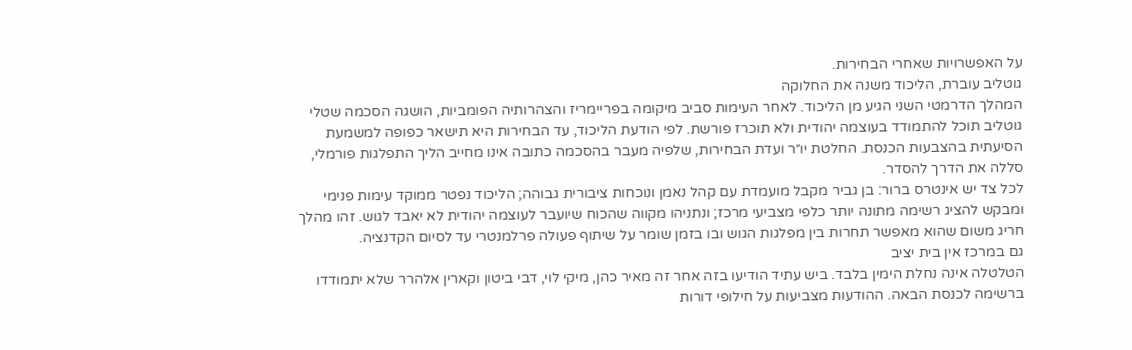על האפשרויות שאחרי הבחירות.
גוטליב עוברת, הליכוד משנה את החלוקה
המהלך הדרמטי השני הגיע מן הליכוד. לאחר העימות סביב מיקומה בפריימריז והצהרותיה הפומביות, הושגה הסכמה שטלי גוטליב תוכל להתמודד בעוצמה יהודית ולא תוכרז פורשת. לפי הודעת הליכוד, עד הבחירות היא תישאר כפופה למשמעת הסיעתית בהצבעות הכנסת. החלטת יו״ר ועדת הבחירות, שלפיה מעבר בהסכמה כתובה אינו מחייב הליך התפלגות פורמלי, סללה את הדרך להסדר.
לכל צד יש אינטרס ברור: בן גביר מקבל מועמדת עם קהל נאמן ונוכחות ציבורית גבוהה; הליכוד נפטר ממוקד עימות פנימי ומבקש להציג רשימה מתונה יותר כלפי מצביעי מרכז; ונתניהו מקווה שהכוח שיועבר לעוצמה יהודית לא יאבד לגוש. זהו מהלך חריג משום שהוא מאפשר תחרות בין מפלגות הגוש ובו בזמן שומר על שיתוף פעולה פרלמנטרי עד לסיום הקדנציה.
גם במרכז אין בית יציב
הטלטלה אינה נחלת הימין בלבד. ביש עתיד הודיעו בזה אחר זה מאיר כהן, מיקי לוי, דבי ביטון וקארין אלהרר שלא יתמודדו ברשימה לכנסת הבאה. ההודעות מצביעות על חילופי דורות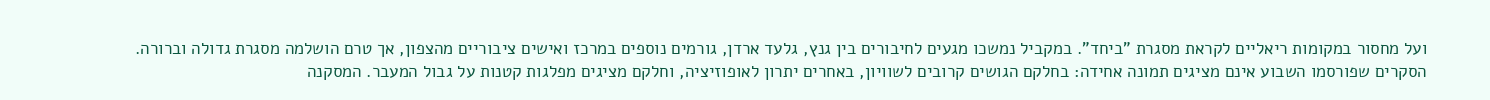ועל מחסור במקומות ריאליים לקראת מסגרת "ביחד". במקביל נמשכו מגעים לחיבורים בין גנץ, גלעד ארדן, גורמים נוספים במרכז ואישים ציבוריים מהצפון, אך טרם הושלמה מסגרת גדולה וברורה.
הסקרים שפורסמו השבוע אינם מציגים תמונה אחידה: בחלקם הגושים קרובים לשוויון, באחרים יתרון לאופוזיציה, וחלקם מציגים מפלגות קטנות על גבול המעבר. המסקנה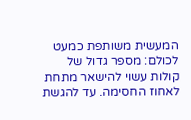המעשית משותפת כמעט לכולם: מספר גדול של קולות עשוי להישאר מתחת לאחוז החסימה. עד להגשת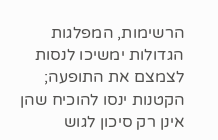הרשימות, המפלגות הגדולות ימשיכו לנסות לצמצם את התופעה; הקטנות ינסו להוכיח שהן אינן רק סיכון לגוש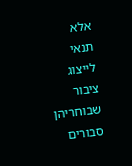אלא תנאי לייצוג ציבור שבוחריהן סבורים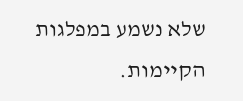שלא נשמע במפלגות הקיימות.